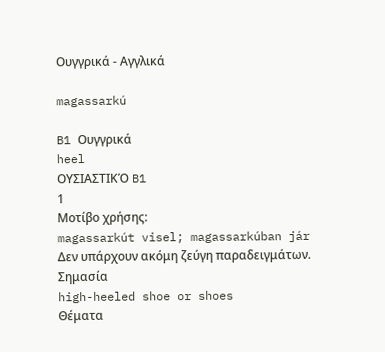Ουγγρικά - Αγγλικά

magassarkú

B1 Ουγγρικά
heel
ΟΥΣΙΑΣΤΙΚΌ B1
1
Μοτίβο χρήσης:
magassarkút visel; magassarkúban jár
Δεν υπάρχουν ακόμη ζεύγη παραδειγμάτων.
Σημασία
high-heeled shoe or shoes
Θέματα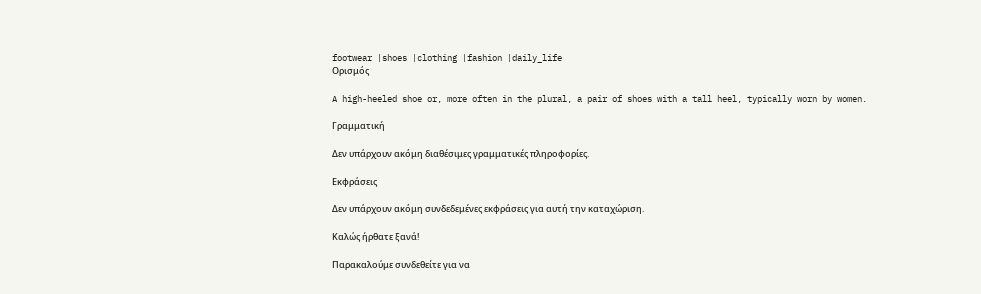footwear |shoes |clothing |fashion |daily_life
Ορισμός

A high-heeled shoe or, more often in the plural, a pair of shoes with a tall heel, typically worn by women.

Γραμματική

Δεν υπάρχουν ακόμη διαθέσιμες γραμματικές πληροφορίες.

Εκφράσεις

Δεν υπάρχουν ακόμη συνδεδεμένες εκφράσεις για αυτή την καταχώριση.

Καλώς ήρθατε ξανά!

Παρακαλούμε συνδεθείτε για να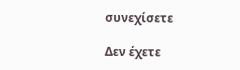συνεχίσετε

Δεν έχετε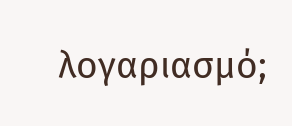λογαριασμό;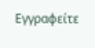Εγγραφείτε